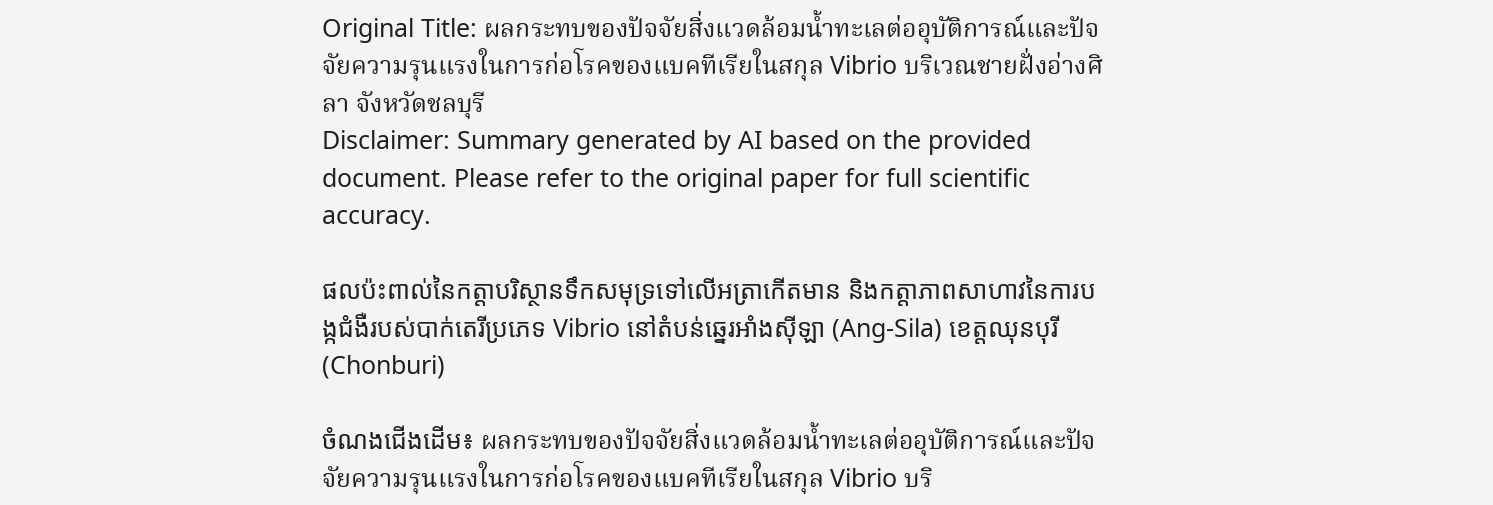Original Title: ผลกระทบของปัจจัยสิ่งแวดล้อมน้ำทะเลต่ออุบัติการณ์และปัจจัยความรุนแรงในการก่อโรคของแบคทีเรียในสกุล Vibrio บริเวณชายฝั่งอ่างศิลา จังหวัดชลบุรี
Disclaimer: Summary generated by AI based on the provided document. Please refer to the original paper for full scientific accuracy.

ផលប៉ះពាល់នៃកត្តាបរិស្ថានទឹកសមុទ្រទៅលើអត្រាកើតមាន និងកត្តាភាពសាហាវនៃការបង្កជំងឺរបស់បាក់តេរីប្រភេទ Vibrio នៅតំបន់ឆ្នេរអាំងស៊ីឡា (Ang-Sila) ខេត្តឈុនបុរី (Chonburi)

ចំណងជើងដើម៖ ผลกระทบของปัจจัยสิ่งแวดล้อมน้ำทะเลต่ออุบัติการณ์และปัจจัยความรุนแรงในการก่อโรคของแบคทีเรียในสกุล Vibrio บริ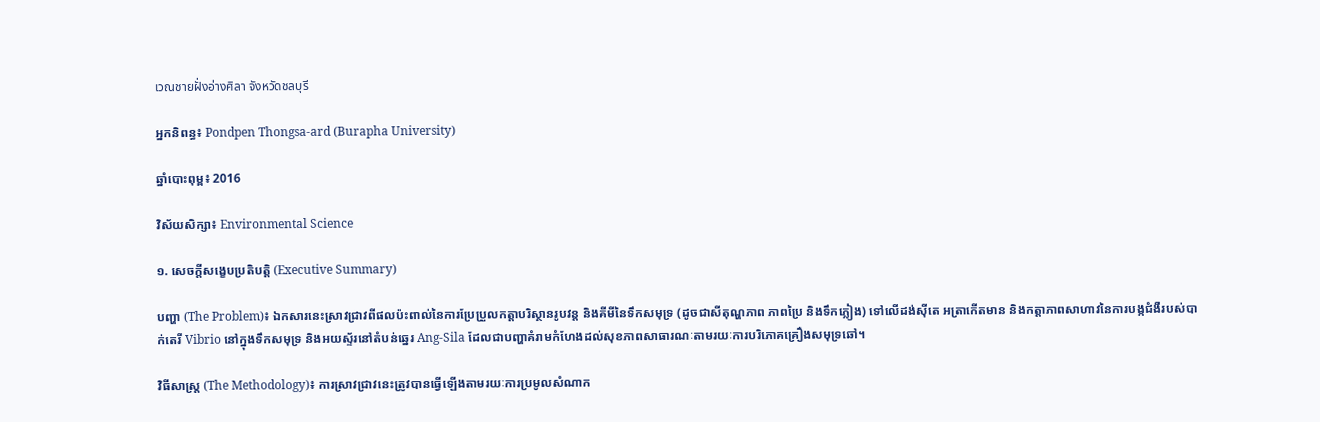เวณชายฝั่งอ่างศิลา จังหวัดชลบุรี

អ្នកនិពន្ធ៖ Pondpen Thongsa-ard (Burapha University)

ឆ្នាំបោះពុម្ព៖ 2016

វិស័យសិក្សា៖ Environmental Science

១. សេចក្តីសង្ខេបប្រតិបត្តិ (Executive Summary)

បញ្ហា (The Problem)៖ ឯកសារនេះស្រាវជ្រាវពីផលប៉ះពាល់នៃការប្រែប្រួលកត្តាបរិស្ថានរូបវន្ត និងគីមីនៃទឹកសមុទ្រ (ដូចជាសីតុណ្ហភាព ភាពប្រៃ និងទឹកភ្លៀង) ទៅលើដង់ស៊ីតេ អត្រាកើតមាន និងកត្តាភាពសាហាវនៃការបង្កជំងឺរបស់បាក់តេរី Vibrio នៅក្នុងទឹកសមុទ្រ និងអយស្ទ័រនៅតំបន់ឆ្នេរ Ang-Sila ដែលជាបញ្ហាគំរាមកំហែងដល់សុខភាពសាធារណៈតាមរយៈការបរិភោគគ្រឿងសមុទ្រឆៅ។

វិធីសាស្ត្រ (The Methodology)៖ ការស្រាវជ្រាវនេះត្រូវបានធ្វើឡើងតាមរយៈការប្រមូលសំណាក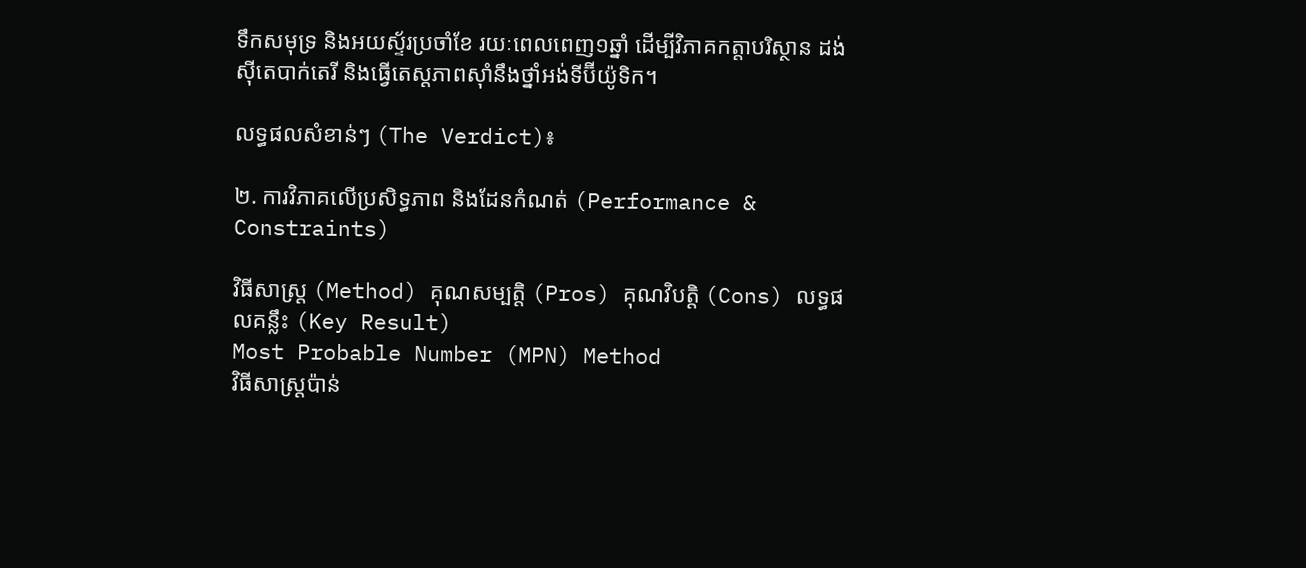ទឹកសមុទ្រ និងអយស្ទ័រប្រចាំខែ រយៈពេលពេញ១ឆ្នាំ ដើម្បីវិភាគកត្តាបរិស្ថាន ដង់ស៊ីតេបាក់តេរី និងធ្វើតេស្តភាពស៊ាំនឹងថ្នាំអង់ទីប៊ីយ៉ូទិក។

លទ្ធផលសំខាន់ៗ (The Verdict)៖

២. ការវិភាគលើប្រសិទ្ធភាព និងដែនកំណត់ (Performance & Constraints)

វិធីសាស្ត្រ (Method) គុណសម្បត្តិ (Pros) គុណវិបត្តិ (Cons) លទ្ធផលគន្លឹះ (Key Result)
Most Probable Number (MPN) Method
វិធីសាស្ត្រប៉ាន់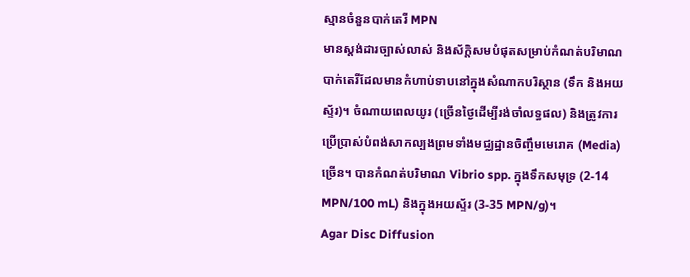ស្មានចំនួនបាក់តេរី MPN
មានស្តង់ដារច្បាស់លាស់ និងស័ក្តិសមបំផុតសម្រាប់កំណត់បរិមាណបាក់តេរីដែលមានកំហាប់ទាបនៅក្នុងសំណាកបរិស្ថាន (ទឹក និងអយស្ទ័រ)។ ចំណាយពេលយូរ (ច្រើនថ្ងៃដើម្បីរង់ចាំលទ្ធផល) និងត្រូវការប្រើប្រាស់បំពង់សាកល្បងព្រមទាំងមជ្ឈដ្ឋានចិញ្ចឹមមេរោគ (Media) ច្រើន។ បានកំណត់បរិមាណ Vibrio spp. ក្នុងទឹកសមុទ្រ (2-14 MPN/100 mL) និងក្នុងអយស្ទ័រ (3-35 MPN/g)។
Agar Disc Diffusion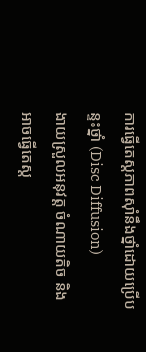ការធ្វើតេស្តភាពស៊ាំនឹងថ្នាំដោយប្រើបន្ទះថ្នាំ (Disc Diffusion)
ងាយស្រួលអនុវត្ត ចំណាយតិច និងអាចធ្វើតេស្ត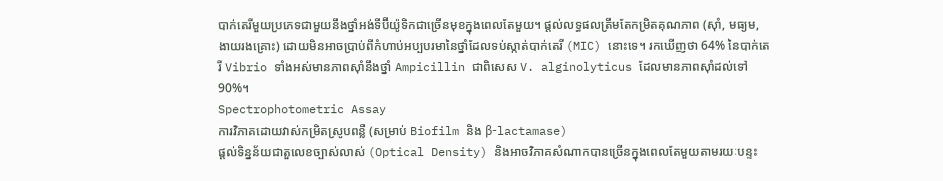បាក់តេរីមួយប្រភេទជាមួយនឹងថ្នាំអង់ទីប៊ីយ៉ូទិកជាច្រើនមុខក្នុងពេលតែមួយ។ ផ្តល់លទ្ធផលត្រឹមតែកម្រិតគុណភាព (ស៊ាំ, មធ្យម, ងាយរងគ្រោះ) ដោយមិនអាចប្រាប់ពីកំហាប់អប្បបរមានៃថ្នាំដែលទប់ស្កាត់បាក់តេរី (MIC) នោះទេ។ រកឃើញថា 64% នៃបាក់តេរី Vibrio ទាំងអស់មានភាពស៊ាំនឹងថ្នាំ Ampicillin ជាពិសេស V. alginolyticus ដែលមានភាពស៊ាំដល់ទៅ 90%។
Spectrophotometric Assay
ការវិភាគដោយវាស់កម្រិតស្រូបពន្លឺ (សម្រាប់ Biofilm និង β-lactamase)
ផ្តល់ទិន្នន័យជាតួលេខច្បាស់លាស់ (Optical Density) និងអាចវិភាគសំណាកបានច្រើនក្នុងពេលតែមួយតាមរយៈបន្ទះ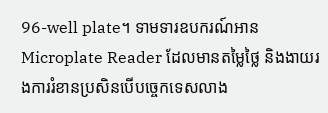96-well plate។ ទាមទារឧបករណ៍អាន Microplate Reader ដែលមានតម្លៃថ្លៃ និងងាយរងការរំខានប្រសិនបើបច្ចេកទេសលាង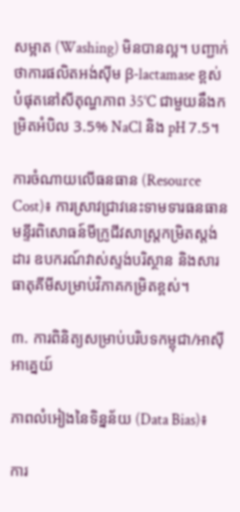សម្អាត (Washing) មិនបានល្អ។ បញ្ជាក់ថាការផលិតអង់ស៊ីម β-lactamase ខ្ពស់បំផុតនៅសីតុណ្ហភាព 35°C ជាមួយនឹងកម្រិតអំបិល 3.5% NaCl និង pH 7.5។

ការចំណាយលើធនធាន (Resource Cost)៖ ការស្រាវជ្រាវនេះទាមទារធនធានមន្ទីរពិសោធន៍មីក្រូជីវសាស្ត្រកម្រិតស្តង់ដារ ឧបករណ៍វាស់ស្ទង់បរិស្ថាន និងសារធាតុគីមីសម្រាប់វិភាគកម្រិតខ្ពស់។

៣. ការពិនិត្យសម្រាប់បរិបទកម្ពុជា/អាស៊ីអាគ្នេយ៍

ភាពលំអៀងនៃទិន្នន័យ (Data Bias)៖

ការ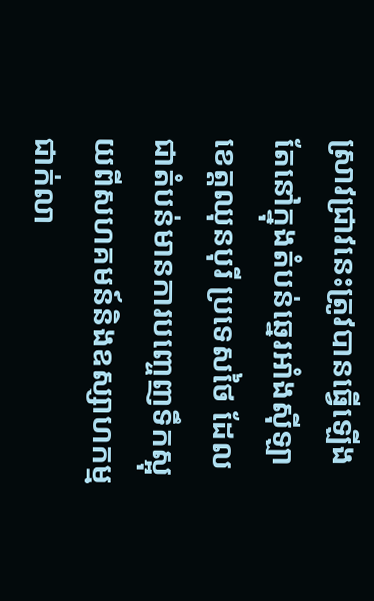ស្រាវជ្រាវនេះត្រូវបានធ្វើឡើងតែនៅក្នុងតំបន់ឆ្នេរអាំងស៊ីឡា ខេត្តឈុនបុរី ប្រទេសថៃ ដែលជាតំបន់មានការបញ្ចេញទឹកស្អុយពីសហគមន៍និងឧស្សាហកម្មជាក់លា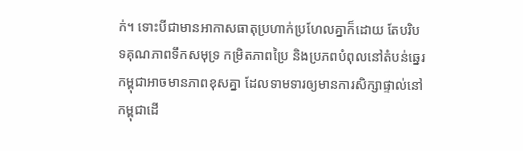ក់។ ទោះបីជាមានអាកាសធាតុប្រហាក់ប្រហែលគ្នាក៏ដោយ តែបរិបទគុណភាពទឹកសមុទ្រ កម្រិតភាពប្រៃ និងប្រភពបំពុលនៅតំបន់ឆ្នេរកម្ពុជាអាចមានភាពខុសគ្នា ដែលទាមទារឲ្យមានការសិក្សាផ្ទាល់នៅកម្ពុជាដើ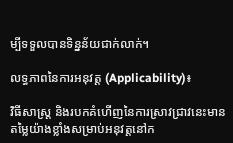ម្បីទទួលបានទិន្នន័យជាក់លាក់។

លទ្ធភាពនៃការអនុវត្ត (Applicability)៖

វិធីសាស្ត្រ និងរបកគំហើញនៃការស្រាវជ្រាវនេះមានតម្លៃយ៉ាងខ្លាំងសម្រាប់អនុវត្តនៅក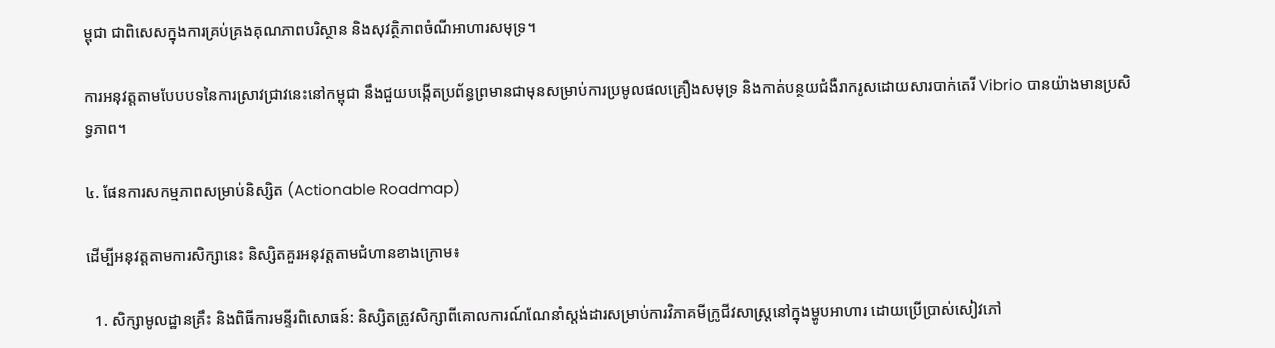ម្ពុជា ជាពិសេសក្នុងការគ្រប់គ្រងគុណភាពបរិស្ថាន និងសុវត្ថិភាពចំណីអាហារសមុទ្រ។

ការអនុវត្តតាមបែបបទនៃការស្រាវជ្រាវនេះនៅកម្ពុជា នឹងជួយបង្កើតប្រព័ន្ធព្រមានជាមុនសម្រាប់ការប្រមូលផលគ្រឿងសមុទ្រ និងកាត់បន្ថយជំងឺរាករូសដោយសារបាក់តេរី Vibrio បានយ៉ាងមានប្រសិទ្ធភាព។

៤. ផែនការសកម្មភាពសម្រាប់និស្សិត (Actionable Roadmap)

ដើម្បីអនុវត្តតាមការសិក្សានេះ និស្សិតគួរអនុវត្តតាមជំហានខាងក្រោម៖

  1. សិក្សាមូលដ្ឋានគ្រឹះ និងពិធីការមន្ទីរពិសោធន៍: និស្សិតត្រូវសិក្សាពីគោលការណ៍ណែនាំស្តង់ដារសម្រាប់ការវិភាគមីក្រូជីវសាស្ត្រនៅក្នុងម្ហូបអាហារ ដោយប្រើប្រាស់សៀវភៅ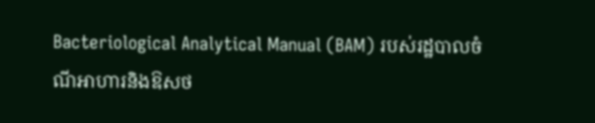Bacteriological Analytical Manual (BAM) របស់រដ្ឋបាលចំណីអាហារនិងឱសថ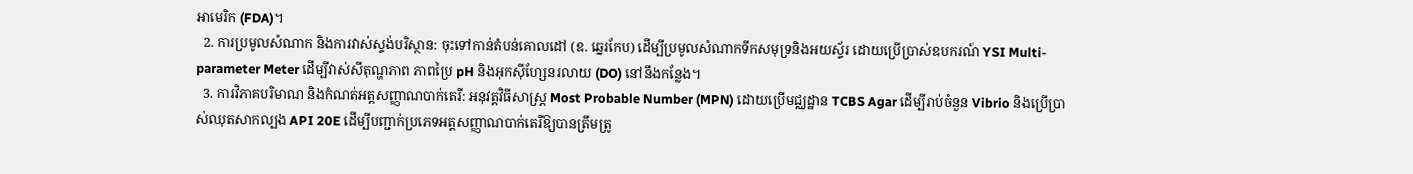អាមេរិក (FDA)។
  2. ការប្រមូលសំណាក និងការវាស់ស្ទង់បរិស្ថាន: ចុះទៅកាន់តំបន់គោលដៅ (ឧ. ឆ្នេរកែប) ដើម្បីប្រមូលសំណាកទឹកសមុទ្រនិងអយស្ទ័រ ដោយប្រើប្រាស់ឧបករណ៍ YSI Multi-parameter Meter ដើម្បីវាស់សីតុណ្ហភាព ភាពប្រៃ pH និងអុកស៊ីហ្សែនរលាយ (DO) នៅនឹងកន្លែង។
  3. ការវិភាគបរិមាណ និងកំណត់អត្តសញ្ញាណបាក់តេរី: អនុវត្តវិធីសាស្ត្រ Most Probable Number (MPN) ដោយប្រើមជ្ឈដ្ឋាន TCBS Agar ដើម្បីរាប់ចំនួន Vibrio និងប្រើប្រាស់ឈុតសាកល្បង API 20E ដើម្បីបញ្ជាក់ប្រភេទអត្តសញ្ញាណបាក់តេរីឱ្យបានត្រឹមត្រូ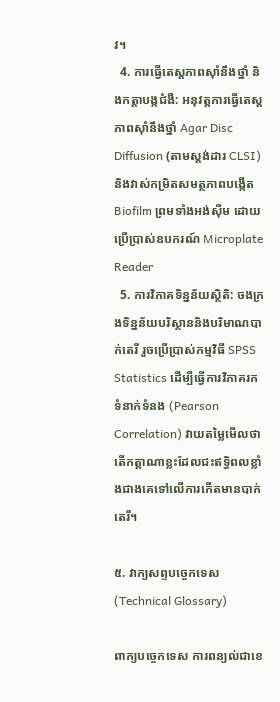វ។
  4. ការធ្វើតេស្តភាពស៊ាំនឹងថ្នាំ និងកត្តាបង្កជំងឺ: អនុវត្តការធ្វើតេស្តភាពស៊ាំនឹងថ្នាំ Agar Disc Diffusion (តាមស្តង់ដារ CLSI) និងវាស់កម្រិតសមត្ថភាពបង្កើត Biofilm ព្រមទាំងអង់ស៊ីម ដោយប្រើប្រាស់ឧបករណ៍ Microplate Reader
  5. ការវិភាគទិន្នន័យស្ថិតិ: ចងក្រងទិន្នន័យបរិស្ថាននិងបរិមាណបាក់តេរី រួចប្រើប្រាស់កម្មវិធី SPSS Statistics ដើម្បីធ្វើការវិភាគរកទំនាក់ទំនង (Pearson Correlation) វាយតម្លៃមើលថាតើកត្តាណាខ្លះដែលជះឥទ្ធិពលខ្លាំងជាងគេទៅលើការកើតមានបាក់តេរី។

៥. វាក្យសព្ទបច្ចេកទេស (Technical Glossary)

ពាក្យបច្ចេកទេស ការពន្យល់ជាខេ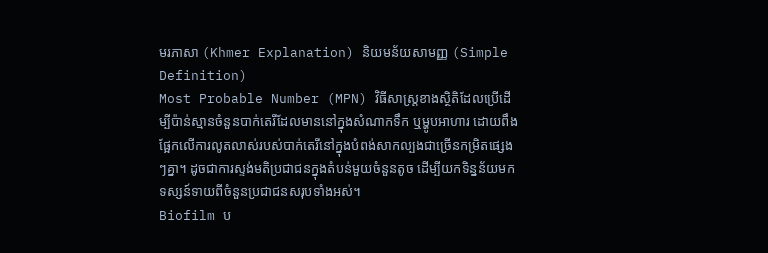មរភាសា (Khmer Explanation) និយមន័យសាមញ្ញ (Simple Definition)
Most Probable Number (MPN) វិធីសាស្ត្រខាងស្ថិតិដែលប្រើដើម្បីប៉ាន់ស្មានចំនួនបាក់តេរីដែលមាននៅក្នុងសំណាកទឹក ឬម្ហូបអាហារ ដោយពឹងផ្អែកលើការលូតលាស់របស់បាក់តេរីនៅក្នុងបំពង់សាកល្បងជាច្រើនកម្រិតផ្សេងៗគ្នា។ ដូចជាការស្ទង់មតិប្រជាជនក្នុងតំបន់មួយចំនួនតូច ដើម្បីយកទិន្នន័យមកទស្សន៍ទាយពីចំនួនប្រជាជនសរុបទាំងអស់។
Biofilm ប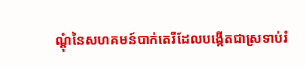ណ្ដុំនៃសហគមន៍បាក់តេរីដែលបង្កើតជាស្រទាប់រំ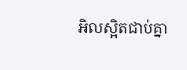អិលស្អិតជាប់គ្នា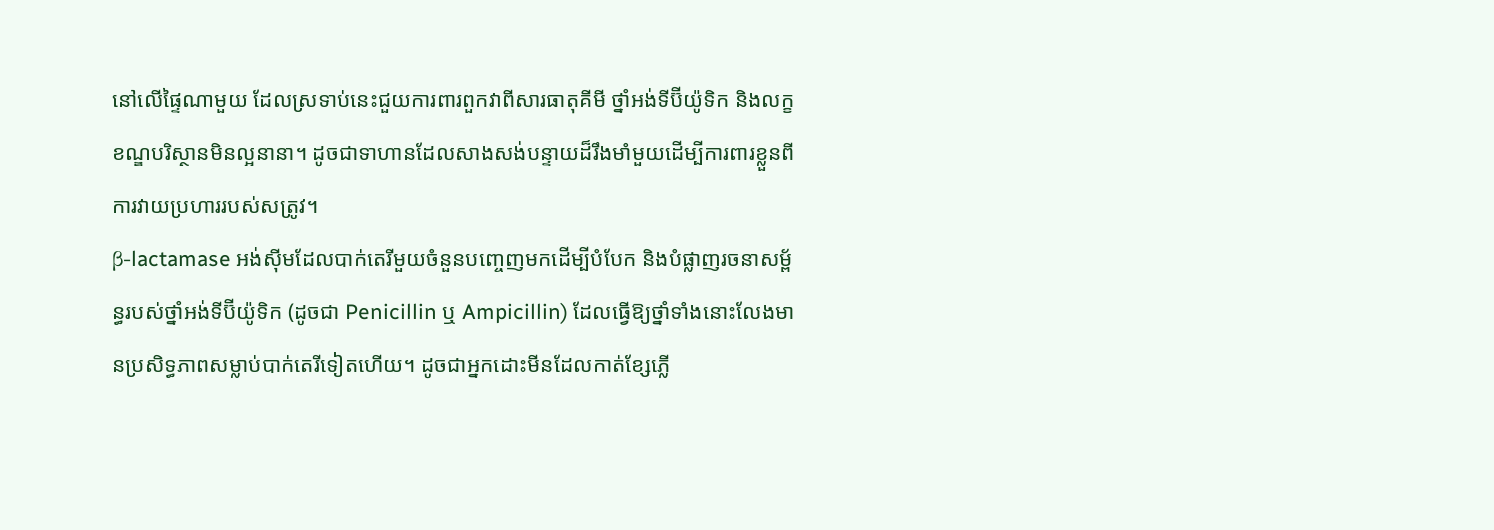នៅលើផ្ទៃណាមួយ ដែលស្រទាប់នេះជួយការពារពួកវាពីសារធាតុគីមី ថ្នាំអង់ទីប៊ីយ៉ូទិក និងលក្ខខណ្ឌបរិស្ថានមិនល្អនានា។ ដូចជាទាហានដែលសាងសង់បន្ទាយដ៏រឹងមាំមួយដើម្បីការពារខ្លួនពីការវាយប្រហាររបស់សត្រូវ។
β-lactamase អង់ស៊ីមដែលបាក់តេរីមួយចំនួនបញ្ចេញមកដើម្បីបំបែក និងបំផ្លាញរចនាសម្ព័ន្ធរបស់ថ្នាំអង់ទីប៊ីយ៉ូទិក (ដូចជា Penicillin ឬ Ampicillin) ដែលធ្វើឱ្យថ្នាំទាំងនោះលែងមានប្រសិទ្ធភាពសម្លាប់បាក់តេរីទៀតហើយ។ ដូចជាអ្នកដោះមីនដែលកាត់ខ្សែភ្លើ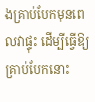ងគ្រាប់បែកមុនពេលវាផ្ទុះ ដើម្បីធ្វើឱ្យគ្រាប់បែកនោះ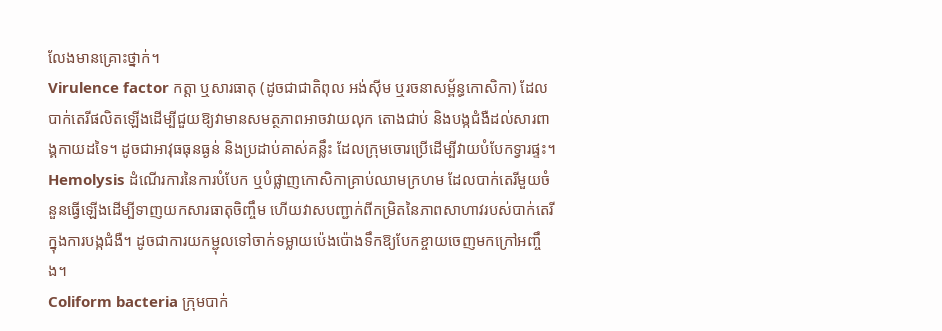លែងមានគ្រោះថ្នាក់។
Virulence factor កត្តា ឬសារធាតុ (ដូចជាជាតិពុល អង់ស៊ីម ឬរចនាសម្ព័ន្ធកោសិកា) ដែលបាក់តេរីផលិតឡើងដើម្បីជួយឱ្យវាមានសមត្ថភាពអាចវាយលុក តោងជាប់ និងបង្កជំងឺដល់សារពាង្គកាយដទៃ។ ដូចជាអាវុធធុនធ្ងន់ និងប្រដាប់គាស់គន្លឹះ ដែលក្រុមចោរប្រើដើម្បីវាយបំបែកទ្វារផ្ទះ។
Hemolysis ដំណើរការនៃការបំបែក ឬបំផ្លាញកោសិកាគ្រាប់ឈាមក្រហម ដែលបាក់តេរីមួយចំនួនធ្វើឡើងដើម្បីទាញយកសារធាតុចិញ្ចឹម ហើយវាសបញ្ជាក់ពីកម្រិតនៃភាពសាហាវរបស់បាក់តេរីក្នុងការបង្កជំងឺ។ ដូចជាការយកម្ជុលទៅចាក់ទម្លាយប៉េងប៉ោងទឹកឱ្យបែកខ្ចាយចេញមកក្រៅអញ្ចឹង។
Coliform bacteria ក្រុមបាក់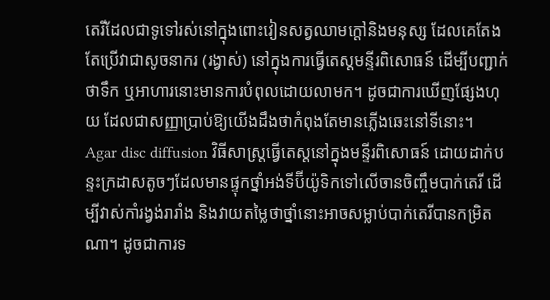តេរីដែលជាទូទៅរស់នៅក្នុងពោះវៀនសត្វឈាមក្តៅនិងមនុស្ស ដែលគេតែងតែប្រើវាជាសូចនាករ (រង្វាស់) នៅក្នុងការធ្វើតេស្តមន្ទីរពិសោធន៍ ដើម្បីបញ្ជាក់ថាទឹក ឬអាហារនោះមានការបំពុលដោយលាមក។ ដូចជាការឃើញផ្សែងហុយ ដែលជាសញ្ញាប្រាប់ឱ្យយើងដឹងថាកំពុងតែមានភ្លើងឆេះនៅទីនោះ។
Agar disc diffusion វិធីសាស្ត្រធ្វើតេស្តនៅក្នុងមន្ទីរពិសោធន៍ ដោយដាក់បន្ទះក្រដាសតូចៗដែលមានផ្ទុកថ្នាំអង់ទីប៊ីយ៉ូទិកទៅលើចានចិញ្ចឹមបាក់តេរី ដើម្បីវាស់កាំរង្វង់រារាំង និងវាយតម្លៃថាថ្នាំនោះអាចសម្លាប់បាក់តេរីបានកម្រិតណា។ ដូចជាការទ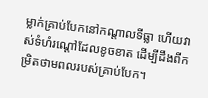ម្លាក់គ្រាប់បែកនៅកណ្តាលទីធ្លា ហើយវាស់ទំហំរណ្ដៅដែលខូចខាត ដើម្បីដឹងពីកម្រិតថាមពលរបស់គ្រាប់បែក។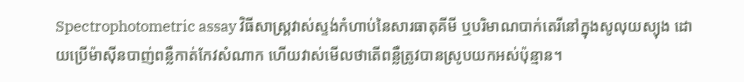Spectrophotometric assay វិធីសាស្ត្រវាស់ស្ទង់កំហាប់នៃសារធាតុគីមី ឬបរិមាណបាក់តេរីនៅក្នុងសូលុយស្យុង ដោយប្រើម៉ាស៊ីនបាញ់ពន្លឺកាត់កែវសំណាក ហើយវាស់មើលថាតើពន្លឺត្រូវបានស្រូបយកអស់ប៉ុន្មាន។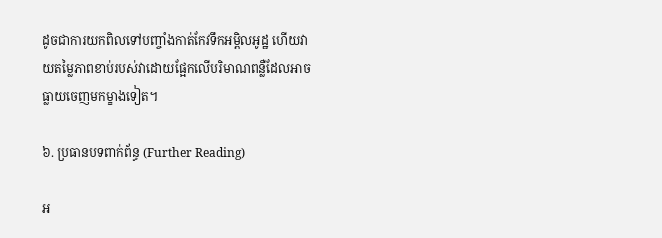ដូចជាការយកពិលទៅបញ្ចាំងកាត់កែវទឹកអម្ពិលអូដ្ឋ ហើយវាយតម្លៃភាពខាប់របស់វាដោយផ្អែកលើបរិមាណពន្លឺដែលអាចធ្លាយចេញមកម្ខាងទៀត។

៦. ប្រធានបទពាក់ព័ន្ធ (Further Reading)

អ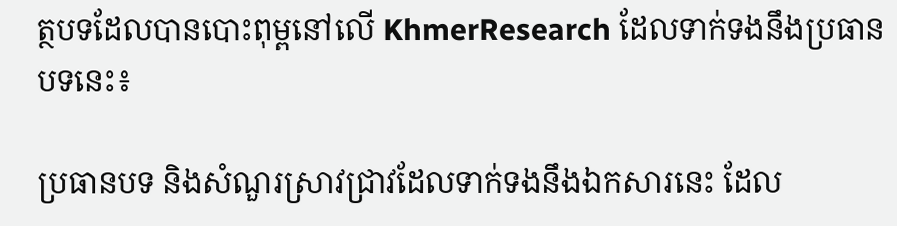ត្ថបទដែលបានបោះពុម្ពនៅលើ KhmerResearch ដែលទាក់ទងនឹងប្រធានបទនេះ៖

ប្រធានបទ និងសំណួរស្រាវជ្រាវដែលទាក់ទងនឹងឯកសារនេះ ដែល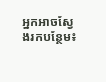អ្នកអាចស្វែងរកបន្ថែម៖